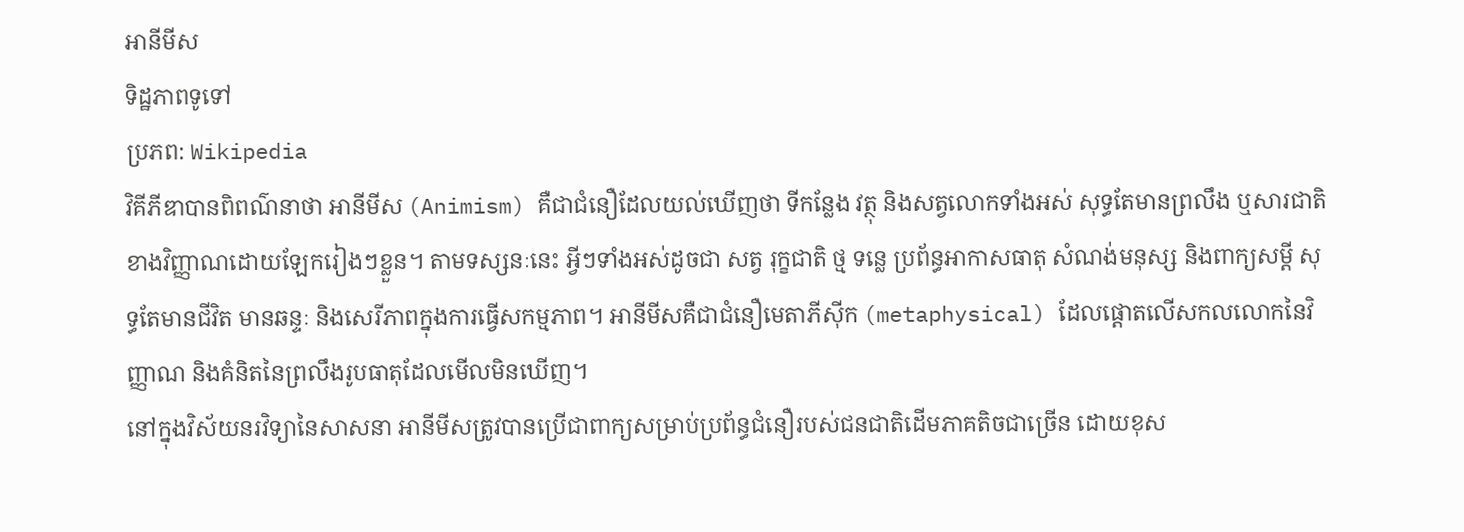អានីមីស
ទិដ្ឋភាពទូទៅ
ប្រភព: Wikipedia
វិគីភីឌាបានពិពណ៌នាថា អានីមីស (Animism) គឺជាជំនឿដែលយល់ឃើញថា ទីកន្លែង វត្ថុ និងសត្វលោកទាំងអស់ សុទ្ធតែមានព្រលឹង ឬសារជាតិខាងវិញ្ញាណដោយឡែករៀងៗខ្លួន។ តាមទស្សនៈនេះ អ្វីៗទាំងអស់ដូចជា សត្វ រុក្ខជាតិ ថ្ម ទន្លេ ប្រព័ន្ធអាកាសធាតុ សំណង់មនុស្ស និងពាក្យសម្ដី សុទ្ធតែមានជីវិត មានឆន្ទៈ និងសេរីភាពក្នុងការធ្វើសកម្មភាព។ អានីមីសគឺជាជំនឿមេតាភីស៊ីក (metaphysical) ដែលផ្តោតលើសកលលោកនៃវិញ្ញាណ និងគំនិតនៃព្រលឹងរូបធាតុដែលមើលមិនឃើញ។
នៅក្នុងវិស័យនរវិទ្យានៃសាសនា អានីមីសត្រូវបានប្រើជាពាក្យសម្រាប់ប្រព័ន្ធជំនឿរបស់ជនជាតិដើមភាគតិចជាច្រើន ដោយខុស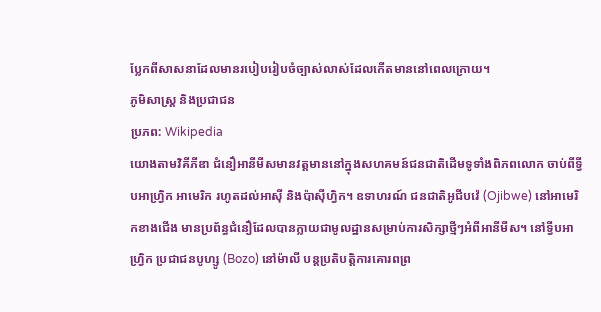ប្លែកពីសាសនាដែលមានរបៀបរៀបចំច្បាស់លាស់ដែលកើតមាននៅពេលក្រោយ។
ភូមិសាស្ត្រ និងប្រជាជន
ប្រភព: Wikipedia
យោងតាមវិគីភីឌា ជំនឿអានីមីសមានវត្តមាននៅក្នុងសហគមន៍ជនជាតិដើមទូទាំងពិភពលោក ចាប់ពីទ្វីបអាហ្វ្រិក អាមេរិក រហូតដល់អាស៊ី និងប៉ាស៊ីហ្វិក។ ឧទាហរណ៍ ជនជាតិអូជីបវ៉េ (Ojibwe) នៅអាមេរិកខាងជើង មានប្រព័ន្ធជំនឿដែលបានក្លាយជាមូលដ្ឋានសម្រាប់ការសិក្សាថ្មីៗអំពីអានីមីស។ នៅទ្វីបអាហ្វ្រិក ប្រជាជនបូហ្សូ (Bozo) នៅម៉ាលី បន្តប្រតិបត្តិការគោរពព្រ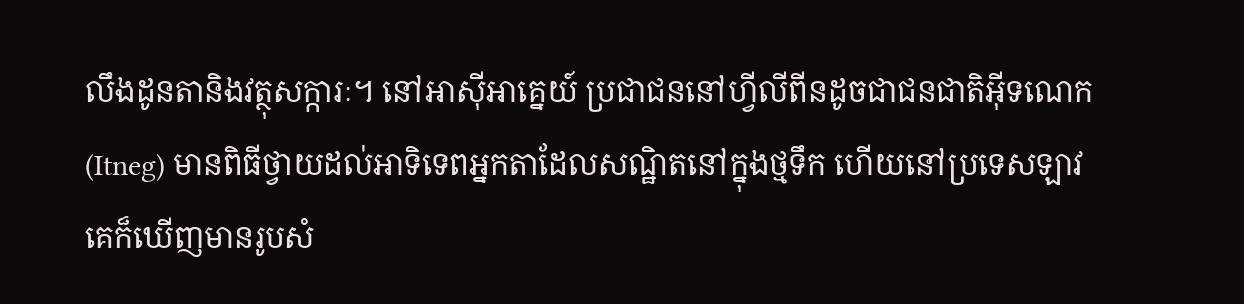លឹងដូនតានិងវត្ថុសក្ការៈ។ នៅអាស៊ីអាគ្នេយ៍ ប្រជាជននៅហ្វីលីពីនដូចជាជនជាតិអ៊ីទណេក (Itneg) មានពិធីថ្វាយដល់អាទិទេពអ្នកតាដែលសណ្ឋិតនៅក្នុងថ្មទឹក ហើយនៅប្រទេសឡាវគេក៏ឃើញមានរូបសំ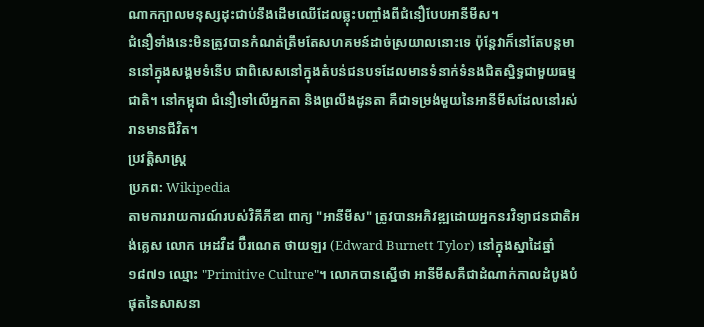ណាកក្បាលមនុស្សដុះជាប់នឹងដើមឈើដែលឆ្លុះបញ្ចាំងពីជំនឿបែបអានីមីស។
ជំនឿទាំងនេះមិនត្រូវបានកំណត់ត្រឹមតែសហគមន៍ដាច់ស្រយាលនោះទេ ប៉ុន្តែវាក៏នៅតែបន្តមាននៅក្នុងសង្គមទំនើប ជាពិសេសនៅក្នុងតំបន់ជនបទដែលមានទំនាក់ទំនងជិតស្និទ្ធជាមួយធម្មជាតិ។ នៅកម្ពុជា ជំនឿទៅលើអ្នកតា និងព្រលឹងដូនតា គឺជាទម្រង់មួយនៃអានីមីសដែលនៅរស់រានមានជីវិត។
ប្រវត្តិសាស្ត្រ
ប្រភព: Wikipedia
តាមការរាយការណ៍របស់វិគីភីឌា ពាក្យ "អានីមីស" ត្រូវបានអភិវឌ្ឍដោយអ្នកនរវិទ្យាជនជាតិអង់គ្លេស លោក អេដវឺដ ប៊ឺរណេត ថាយឡរ (Edward Burnett Tylor) នៅក្នុងស្នាដៃឆ្នាំ១៨៧១ ឈ្មោះ "Primitive Culture"។ លោកបានស្នើថា អានីមីសគឺជាដំណាក់កាលដំបូងបំផុតនៃសាសនា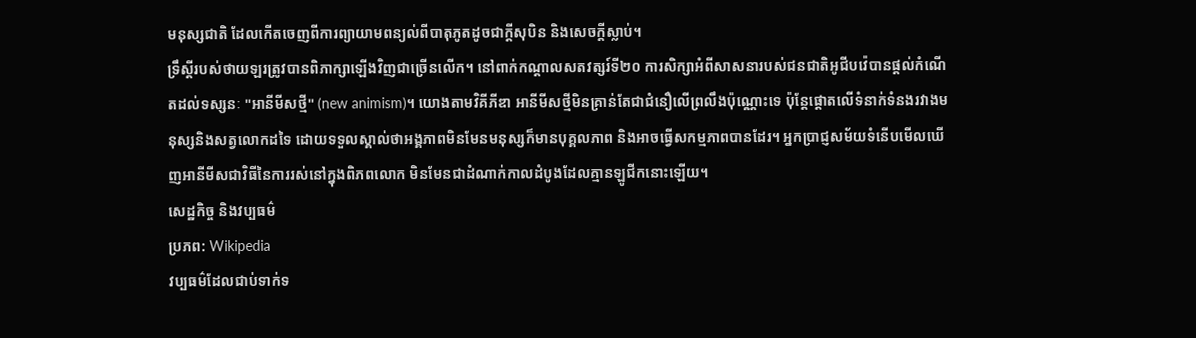មនុស្សជាតិ ដែលកើតចេញពីការព្យាយាមពន្យល់ពីបាតុភូតដូចជាក្តីសុបិន និងសេចក្តីស្លាប់។
ទ្រឹស្តីរបស់ថាយឡរត្រូវបានពិភាក្សាឡើងវិញជាច្រើនលើក។ នៅពាក់កណ្ដាលសតវត្សរ៍ទី២០ ការសិក្សាអំពីសាសនារបស់ជនជាតិអូជីបវ៉េបានផ្តល់កំណើតដល់ទស្សនៈ "អានីមីសថ្មី" (new animism)។ យោងតាមវិគីភីឌា អានីមីសថ្មីមិនគ្រាន់តែជាជំនឿលើព្រលឹងប៉ុណ្ណោះទេ ប៉ុន្តែផ្តោតលើទំនាក់ទំនងរវាងមនុស្សនិងសត្វលោកដទៃ ដោយទទួលស្គាល់ថាអង្គភាពមិនមែនមនុស្សក៏មានបុគ្គលភាព និងអាចធ្វើសកម្មភាពបានដែរ។ អ្នកប្រាជ្ញសម័យទំនើបមើលឃើញអានីមីសជាវិធីនៃការរស់នៅក្នុងពិភពលោក មិនមែនជាដំណាក់កាលដំបូងដែលគ្មានឡូជីកនោះឡើយ។
សេដ្ឋកិច្ច និងវប្បធម៌
ប្រភព: Wikipedia
វប្បធម៌ដែលជាប់ទាក់ទ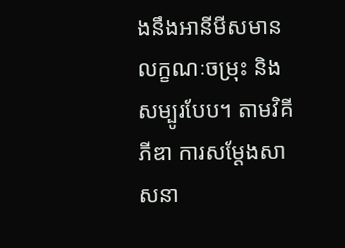ងនឹងអានីមីសមានលក្ខណៈចម្រុះ និងសម្បូរបែប។ តាមវិគីភីឌា ការសម្តែងសាសនា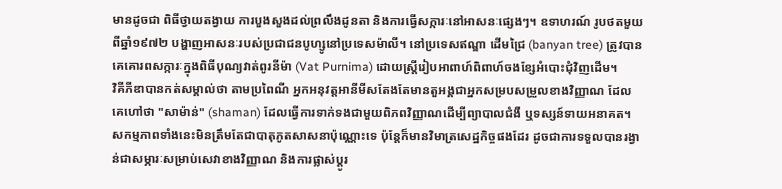មានដូចជា ពិធីថ្វាយតង្វាយ ការបួងសួងដល់ព្រលឹងដូនតា និងការធ្វើសក្ការៈនៅអាសនៈផ្សេងៗ។ ឧទាហរណ៍ រូបថតមួយពីឆ្នាំ១៩៧២ បង្ហាញអាសនៈរបស់ប្រជាជនបូហ្សូនៅប្រទេសម៉ាលី។ នៅប្រទេសឥណ្ឌា ដើមជ្រៃ (banyan tree) ត្រូវបានគេគោរពសក្ការៈក្នុងពិធីបុណ្យវាត់ពូរនីម៉ា (Vat Purnima) ដោយស្រ្តីរៀបអាពាហ៍ពិពាហ៍ចងខ្សែអំបោះជុំវិញដើម។
វិគីភីឌាបានកត់សម្គាល់ថា តាមប្រពៃណី អ្នកអនុវត្តអានីមីសតែងតែមានតួអង្គជាអ្នកសម្របសម្រួលខាងវិញ្ញាណ ដែលគេហៅថា "សាម៉ាន់" (shaman) ដែលធ្វើការទាក់ទងជាមួយពិភពវិញ្ញាណដើម្បីព្យាបាលជំងឺ ឬទស្សន៍ទាយអនាគត។ សកម្មភាពទាំងនេះមិនត្រឹមតែជាបាតុភូតសាសនាប៉ុណ្ណោះទេ ប៉ុន្តែក៏មានវិមាត្រសេដ្ឋកិច្ចផងដែរ ដូចជាការទទួលបានរង្វាន់ជាសម្ភារៈសម្រាប់សេវាខាងវិញ្ញាណ និងការផ្លាស់ប្តូរ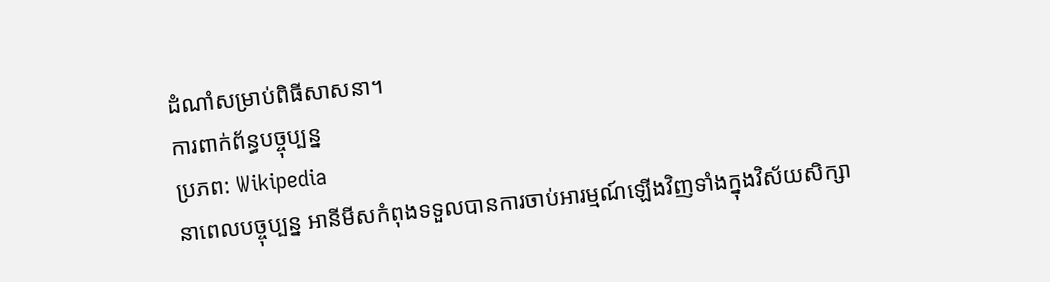ដំណាំសម្រាប់ពិធីសាសនា។
ការពាក់ព័ន្ធបច្ចុប្បន្ន
ប្រភព: Wikipedia
នាពេលបច្ចុប្បន្ន អានីមីសកំពុងទទួលបានការចាប់អារម្មណ៍ឡើងវិញទាំងក្នុងវិស័យសិក្សា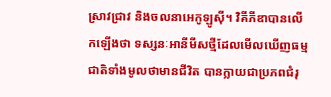ស្រាវជ្រាវ និងចលនាអេកូឡូស៊ី។ វិគីភីឌាបានលើកឡើងថា ទស្សនៈអានីមីសថ្មីដែលមើលឃើញធម្មជាតិទាំងមូលថាមានជីវិត បានក្លាយជាប្រភពជំរុ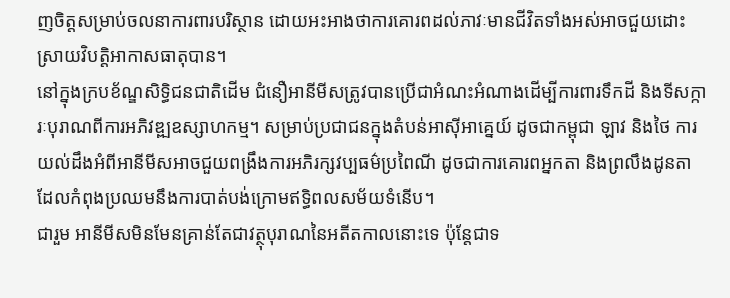ញចិត្តសម្រាប់ចលនាការពារបរិស្ថាន ដោយអះអាងថាការគោរពដល់ភាវៈមានជីវិតទាំងអស់អាចជួយដោះស្រាយវិបត្តិអាកាសធាតុបាន។
នៅក្នុងក្របខ័ណ្ឌសិទ្ធិជនជាតិដើម ជំនឿអានីមីសត្រូវបានប្រើជាអំណះអំណាងដើម្បីការពារទឹកដី និងទីសក្ការៈបុរាណពីការអភិវឌ្ឍឧស្សាហកម្ម។ សម្រាប់ប្រជាជនក្នុងតំបន់អាស៊ីអាគ្នេយ៍ ដូចជាកម្ពុជា ឡាវ និងថៃ ការយល់ដឹងអំពីអានីមីសអាចជួយពង្រឹងការអភិរក្សវប្បធម៌ប្រពៃណី ដូចជាការគោរពអ្នកតា និងព្រលឹងដូនតា ដែលកំពុងប្រឈមនឹងការបាត់បង់ក្រោមឥទ្ធិពលសម័យទំនើប។
ជារួម អានីមីសមិនមែនគ្រាន់តែជាវត្ថុបុរាណនៃអតីតកាលនោះទេ ប៉ុន្តែជាទ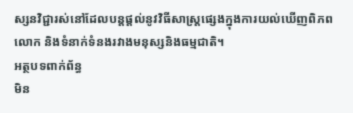ស្សនវិជ្ជារស់នៅដែលបន្តផ្តល់នូវវិធីសាស្រ្តផ្សេងក្នុងការយល់ឃើញពិភពលោក និងទំនាក់ទំនងរវាងមនុស្សនិងធម្មជាតិ។
អត្ថបទពាក់ព័ន្ធ
មិន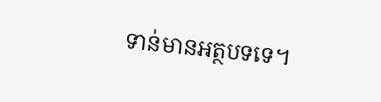ទាន់មានអត្ថបទទេ។